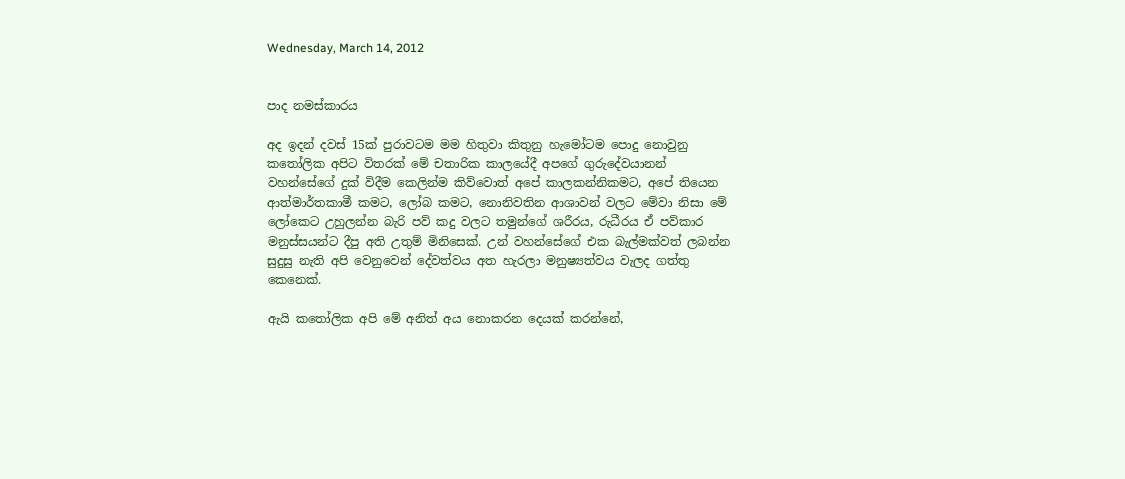Wednesday, March 14, 2012


පාද නමස්කාරය

අද ඉදන් දවස් 15ක් පුරාවටම මම හිතුවා කිතුනු හැමෝටම පොදු නොවුනු කතෝලික අපිට විතරක් මේ චතාරික කාලයේදී අපගේ ගුරුදේවයානන් වහන්සේගේ දුක් විදීම කෙලින්ම කිව්වොත් අපේ කාලකන්නිකමට, අපේ තියෙන ආත්මාර්තකාමී කමට, ලෝබ කමට, නොනිවතින ආශාවන් වලට මේවා නිසා මේ ලෝකෙට උහුලන්න බැරි පව් කදු වලට තමුන්ගේ ශරීරය, රුධීරය ඒ පව්කාර මනුස්සයන්ට දීපු අති උතුම් මිනිසෙක්. උන් වහන්සේගේ එක බැල්මක්වත් ලබන්න සුදුසු නැති අපි වෙනුවෙන් දේවත්වය අත හැරලා මනුෂ්‍යත්වය වැලද ගත්තු කෙනෙක්.

ඇයි කතෝලික අපි මේ අනිත් අය නොකරන දෙයක් කරන්නේ,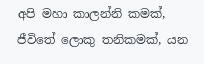අපි මහා කාලන්නි කමක්, ජීවිතේ ලොකු තනිකමක්, යන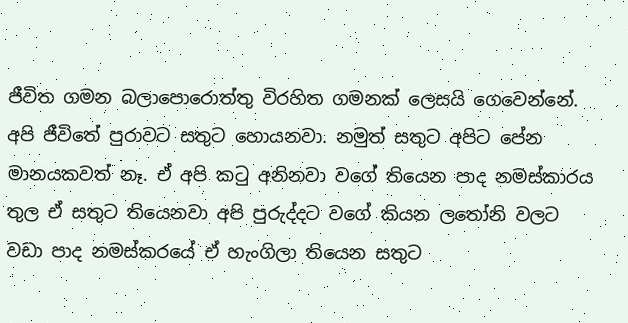ජීවිත ගමන බලාපොරොත්තු විරහිත ගමනක් ලෙසයි ගෙවෙන්නේ. අපි ජීවිතේ පුරාවට සතුට හොයනවා. නමුත් සතුට අපිට පේන මානයකවත් නෑ. ඒ අපි කටු අනිනවා වගේ තියෙන පාද නමස්කාරය තුල ඒ සතුට තියෙනවා අපි පුරුද්දට වගේ කියන ලතෝනි වලට වඩා පාද නමස්කරයේ ඒ හැංගිලා තියෙන සතුට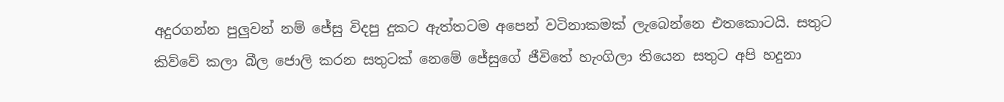අදුරගන්න පුලුවන් නම් ජේසු විදපු දුකට ඇත්තටම අපෙන් වටිනාකමක් ලැබෙන්නෙ එතකොටයි. සතුට කිව්වේ කලා බීල ජොලි කරන සතුටක් නෙමේ ජේසුගේ ජීවිතේ හැංගිලා තියෙන සතුට අපි හදුනා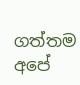ගත්තම අපේ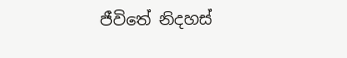ජීවිතේ නිදහස්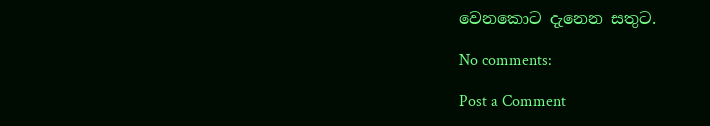වෙනකොට දැනෙන සතුට.

No comments:

Post a Comment